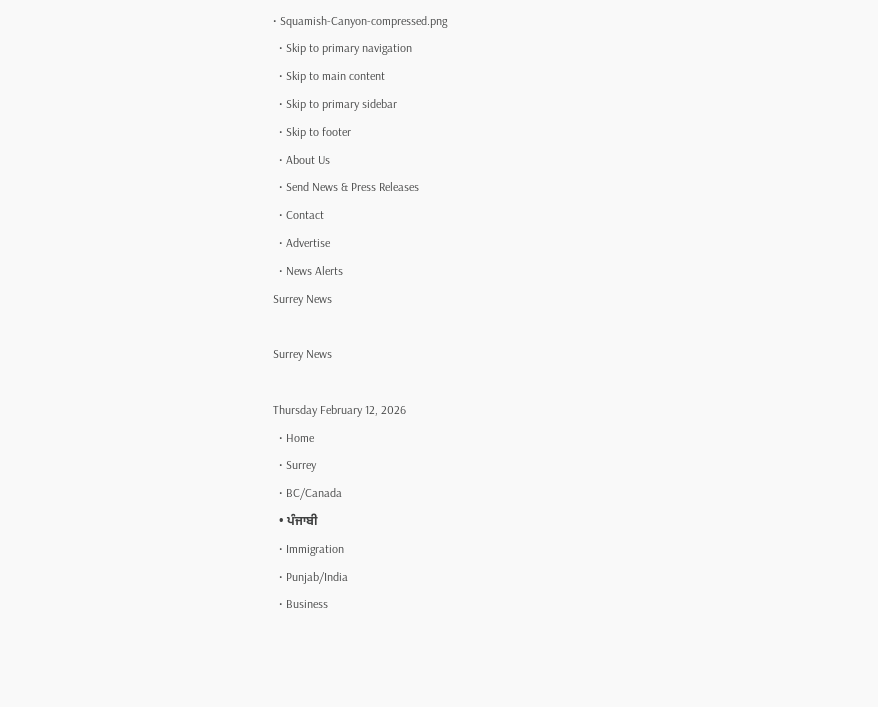• Squamish-Canyon-compressed.png
  • Skip to primary navigation
  • Skip to main content
  • Skip to primary sidebar
  • Skip to footer
  • About Us
  • Send News & Press Releases
  • Contact
  • Advertise
  • News Alerts
Surrey News

Surrey News

Thursday February 12, 2026
  • Home
  • Surrey
  • BC/Canada
  • ਪੰਜਾਬੀ
  • Immigration
  • Punjab/India
  • Business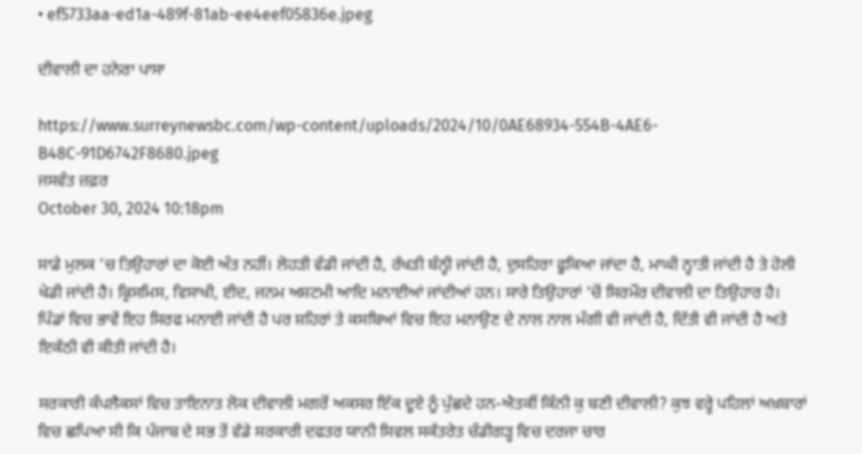• ef5733aa-ed1a-489f-81ab-ee4eef05836e.jpeg

ਦੀਵਾਲੀ ਦਾ ਹਨੇਰਾ ਪਾਸਾ

https://www.surreynewsbc.com/wp-content/uploads/2024/10/0AE68934-554B-4AE6-B48C-91D6742F8680.jpeg
ਜਸਵੰਤ ਜ਼ਫ਼ਰ
October 30, 2024 10:18pm

ਸਾਡੇ ਮੁਲਕ ‘ਚ ਤਿਉਹਾਰਾਂ ਦਾ ਕੋਈ ਅੰਤ ਨਹੀਂ। ਲੋਹੜੀ ਵੰਡੀ ਜਾਂਦੀ ਹੈ, ਰੱਖੜੀ ਬੰਨ੍ਹੀ ਜਾਂਦੀ ਹੈ, ਦੁਸਹਿਰਾ ਫੂਕਿਆ ਜਾਂਦਾ ਹੈ, ਮਾਘੀ ਨ੍ਹਾਤੀ ਜਾਂਦੀ ਹੈ ਤੇ ਹੋਲੀ ਖੇਡੀ ਜਾਂਦੀ ਹੈ। ਕ੍ਰਿਸਮਿਸ, ਵਿਸਾਖੀ, ਈਦ, ਜਨਮ ਅਸ਼ਟਮੀ ਆਦਿ ਮਨਾਈਆਂ ਜਾਂਦੀਆਂ ਹਨ। ਸਾਰੇ ਤਿਉਹਾਰਾਂ ‘ਚੋਂ ਸਿਰਮੌਰ ਦੀਵਾਲੀ ਦਾ ਤਿਉਹਾਰ ਹੈ। ਪਿੰਡਾਂ ਵਿਚ ਭਾਵੇਂ ਇਹ ਸਿਰਫ ਮਨਾਈ ਜਾਂਦੀ ਹੈ ਪਰ ਸ਼ਹਿਰਾਂ ਤੇ ਕਸਬਿਆਂ ਵਿਚ ਇਹ ਮਨਾਉਣ ਦੇ ਨਾਲ ਨਾਲ ਮੰਗੀ ਵੀ ਜਾਂਦੀ ਹੈ, ਦਿੱਤੀ ਵੀ ਜਾਂਦੀ ਹੈ ਅਤੇ ਇਕੱਠੀ ਵੀ ਕੀਤੀ ਜਾਂਦੀ ਹੈ।

ਸਰਕਾਰੀ ਕੰਪਲੈਕਸਾਂ ਵਿਚ ਤਾਇਨਾਤ ਲੋਕ ਦੀਵਾਲੀ ਮਗਰੋਂ ਅਕਸਰ ਇੱਕ ਦੂਏ ਨੂੰ ਪੁੱਛਦੇ ਹਨ-ਐਤਕੀਂ ਕਿੰਨੀ ਕੁ ਬਣੀ ਦੀਵਾਲੀ? ਕੁਝ ਵਰ੍ਹੇ ਪਹਿਲਾਂ ਅਖ਼ਬਾਰਾਂ ਵਿਚ ਛਪਿਆ ਸੀ ਕਿ ਪੰਜਾਬ ਦੇ ਸਭ ਤੋਂ ਵੱਡੇ ਸਰਕਾਰੀ ਦਫਤਰ ਯਾਨੀ ਸਿਵਲ ਸਕੱਤਰੇਤ ਚੰਡੀਗੜ੍ਹ ਵਿਚ ਦਰਜਾ ਚਾਰ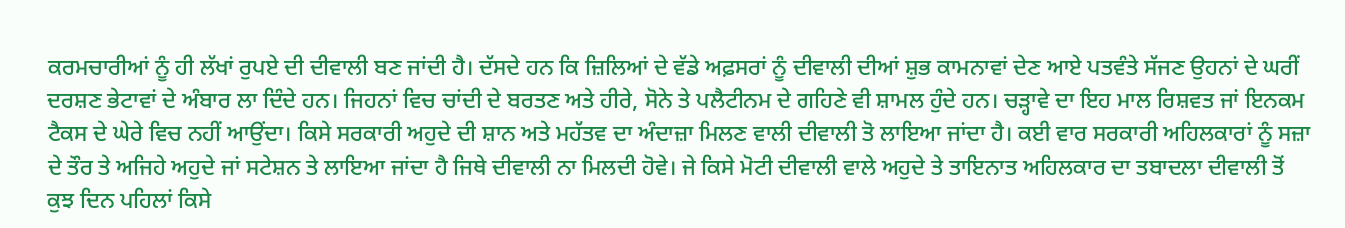ਕਰਮਚਾਰੀਆਂ ਨੂੰ ਹੀ ਲੱਖਾਂ ਰੁਪਏ ਦੀ ਦੀਵਾਲੀ ਬਣ ਜਾਂਦੀ ਹੈ। ਦੱਸਦੇ ਹਨ ਕਿ ਜ਼ਿਲਿਆਂ ਦੇ ਵੱਡੇ ਅਫ਼ਸਰਾਂ ਨੂੰ ਦੀਵਾਲੀ ਦੀਆਂ ਸ਼ੁਭ ਕਾਮਨਾਵਾਂ ਦੇਣ ਆਏ ਪਤਵੰਤੇ ਸੱਜਣ ਉਹਨਾਂ ਦੇ ਘਰੀਂ ਦਰਸ਼ਣ ਭੇਟਾਵਾਂ ਦੇ ਅੰਬਾਰ ਲਾ ਦਿੰਦੇ ਹਨ। ਜਿਹਨਾਂ ਵਿਚ ਚਾਂਦੀ ਦੇ ਬਰਤਣ ਅਤੇ ਹੀਰੇ, ਸੋਨੇ ਤੇ ਪਲੈਟੀਨਮ ਦੇ ਗਹਿਣੇ ਵੀ ਸ਼ਾਮਲ ਹੁੰਦੇ ਹਨ। ਚੜ੍ਹਾਵੇ ਦਾ ਇਹ ਮਾਲ ਰਿਸ਼ਵਤ ਜਾਂ ਇਨਕਮ ਟੈਕਸ ਦੇ ਘੇਰੇ ਵਿਚ ਨਹੀਂ ਆਉਂਦਾ। ਕਿਸੇ ਸਰਕਾਰੀ ਅਹੁਦੇ ਦੀ ਸ਼ਾਨ ਅਤੇ ਮਹੱਤਵ ਦਾ ਅੰਦਾਜ਼ਾ ਮਿਲਣ ਵਾਲੀ ਦੀਵਾਲੀ ਤੋ ਲਾਇਆ ਜਾਂਦਾ ਹੈ। ਕਈ ਵਾਰ ਸਰਕਾਰੀ ਅਹਿਲਕਾਰਾਂ ਨੂੰ ਸਜ਼ਾ ਦੇ ਤੌਰ ਤੇ ਅਜਿਹੇ ਅਹੁਦੇ ਜਾਂ ਸਟੇਸ਼ਨ ਤੇ ਲਾਇਆ ਜਾਂਦਾ ਹੈ ਜਿਥੇ ਦੀਵਾਲੀ ਨਾ ਮਿਲਦੀ ਹੋਵੇ। ਜੇ ਕਿਸੇ ਮੋਟੀ ਦੀਵਾਲੀ ਵਾਲੇ ਅਹੁਦੇ ਤੇ ਤਾਇਨਾਤ ਅਹਿਲਕਾਰ ਦਾ ਤਬਾਦਲਾ ਦੀਵਾਲੀ ਤੋਂ ਕੁਝ ਦਿਨ ਪਹਿਲਾਂ ਕਿਸੇ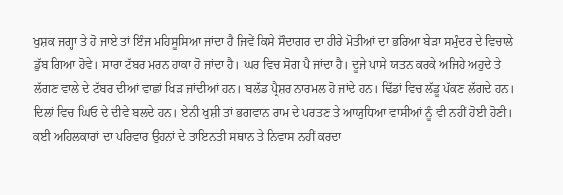ਖੁਸ਼ਕ ਜਗ੍ਹਾ ਤੇ ਹੋ ਜਾਏ ਤਾਂ ਇੰਜ ਮਹਿਸੂਸਿਆ ਜਾਂਦਾ ਹੈ ਜਿਵੇਂ ਕਿਸੇ ਸੌਦਾਗਰ ਦਾ ਹੀਰੇ ਮੋਤੀਆਂ ਦਾ ਭਰਿਆ ਬੇੜਾ ਸਮੁੰਦਰ ਦੇ ਵਿਚਾਲੇ ਡੁੱਬ ਗਿਆ ਹੋਵੇ। ਸਾਰਾ ਟੱਬਰ ਮਰਨ ਹਾਕਾ ਹੋ ਜਾਂਦਾ ਹੈ। ਘਰ ਵਿਚ ਸੋਗ ਪੈ ਜਾਂਦਾ ਹੈ। ਦੂਜੇ ਪਾਸੇ ਯਤਨ ਕਰਕੇ ਅਜਿਹੇ ਅਹੁਦੇ ਤੇ ਲੱਗਣ ਵਾਲੇ ਦੇ ਟੱਬਰ ਦੀਆਂ ਵਾਛਾਂ ਖਿੜ ਜਾਂਦੀਆਂ ਹਨ। ਬਲੱਡ ਪ੍ਰੈਸ਼ਰ ਨਾਰਮਲ ਹੋ ਜਾਂਦੇ ਹਨ। ਢਿੱਡਾਂ ਵਿਚ ਲੱਡੂ ਪੱਕਣ ਲੱਗਦੇ ਹਨ। ਦਿਲਾਂ ਵਿਚ ਘਿਓ ਦੇ ਦੀਵੇ ਬਲਦੇ ਹਨ। ਏਨੀ ਖੁਸ਼ੀ ਤਾਂ ਭਗਵਾਨ ਰਾਮ ਦੇ ਪਰਤਣ ਤੇ ਆਯੁਧਿਆ ਵਾਸੀਆਂ ਨੂੰ ਵੀ ਨਹੀਂ ਹੋਈ ਹੋਣੀ।
ਕਈ ਅਹਿਲਕਾਰਾਂ ਦਾ ਪਰਿਵਾਰ ਉਹਨਾਂ ਦੇ ਤਾਇਨਤੀ ਸਥਾਨ ਤੇ ਨਿਵਾਸ ਨਹੀਂ ਕਰਦਾ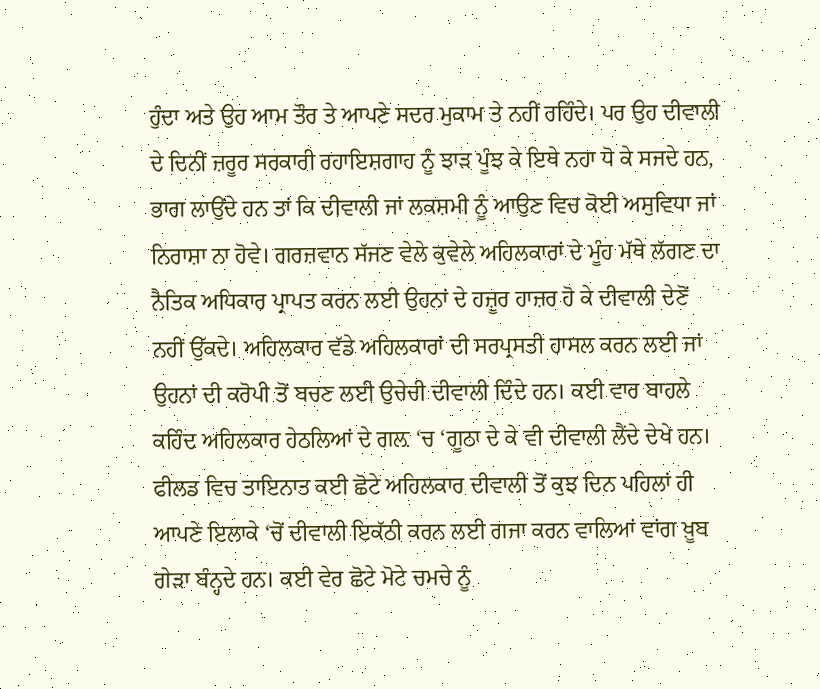ਹੁੰਦਾ ਅਤੇ ਉਹ ਆਮ ਤੌਰ ਤੇ ਆਪਣੇ ਸਦਰ ਮੁਕਾਮ ਤੇ ਨਹੀਂ ਰਹਿੰਦੇ। ਪਰ ਉਹ ਦੀਵਾਲੀ ਦੇ ਦਿਨੀਂ ਜ਼ਰੂਰ ਸਰਕਾਰੀ ਰਹਾਇਸ਼ਗਾਹ ਨੂੰ ਝਾੜ ਪੂੰਝ ਕੇ ਇਥੇ ਨਹਾ ਧੋ ਕੇ ਸਜਦੇ ਹਨ, ਭਾਗ ਲਾਉਂਦੇ ਹਨ ਤਾਂ ਕਿ ਦੀਵਾਲੀ ਜਾਂ ਲਕਸ਼ਮੀ ਨੂੰ ਆਉਣ ਵਿਚ ਕੋਈ ਅਸੁਵਿਧਾ ਜਾਂ ਨਿਰਾਸ਼ਾ ਨਾ ਹੋਵੇ। ਗਰਜ਼ਵਾਨ ਸੱਜਣ ਵੇਲੇ ਕੁਵੇਲੇ ਅਹਿਲਕਾਰਾਂ ਦੇ ਮੂੰਹ ਮੱਥੇ ਲੱਗਣ ਦਾ ਨੈਤਿਕ ਅਧਿਕਾਰ ਪ੍ਰਾਪਤ ਕਰਨ ਲਈ ਉਹਨਾਂ ਦੇ ਹਜ਼ੂਰ ਹਾਜ਼ਰ ਹੋ ਕੇ ਦੀਵਾਲੀ ਦੇਣੋਂ ਨਹੀਂ ਉੱਕਦੇ। ਅਹਿਲਕਾਰ ਵੱਡੇ ਅਹਿਲਕਾਰਾਂ ਦੀ ਸਰਪ੍ਰਸਤੀ ਹਾਸਲ ਕਰਨ ਲਈ ਜਾਂ ਉਹਨਾਂ ਦੀ ਕਰੋਪੀ ਤੋਂ ਬਚਣ ਲਈ ਉਚੇਚੀ ਦੀਵਾਲੀ ਦਿੰਦੇ ਹਨ। ਕਈ ਵਾਰ ਬਾਹਲੇ ਕਹਿੰਦ ਅਹਿਲਕਾਰ ਹੇਠਲਿਆਂ ਦੇ ਗਲ਼ ‘ਚ ‘ਗੂਠਾ ਦੇ ਕੇ ਵੀ ਦੀਵਾਲੀ ਲੈਂਦੇ ਦੇਖੇ ਹਨ। ਫੀਲਡ ਵਿਚ ਤਾਇਨਾਤ ਕਈ ਛੋਟੇ ਅਹਿਲਕਾਰ ਦੀਵਾਲੀ ਤੋਂ ਕੁਝ ਦਿਨ ਪਹਿਲਾਂ ਹੀ ਆਪਣੇ ਇਲਾਕੇ ‘ਚੋਂ ਦੀਵਾਲੀ ਇਕੱਠੀ ਕਰਨ ਲਈ ਗਜਾ ਕਰਨ ਵਾਲਿਆਂ ਵਾਂਗ ਖ਼ੂਬ ਗੇੜਾ ਬੰਨ੍ਹਦੇ ਹਨ। ਕਈ ਵੇਰ ਛੋਟੇ ਮੋਟੇ ਚਮਚੇ ਨੂੰ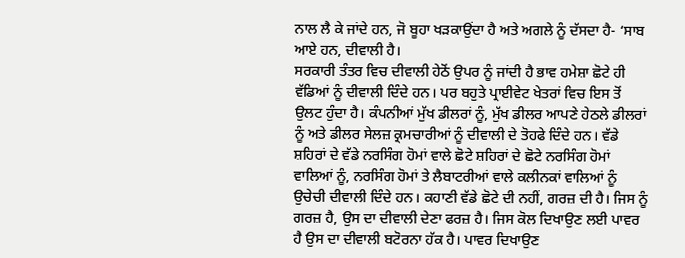ਨਾਲ ਲੈ ਕੇ ਜਾਂਦੇ ਹਨ, ਜੋ ਬੂਹਾ ਖੜਕਾਉਂਦਾ ਹੈ ਅਤੇ ਅਗਲੇ ਨੂੰ ਦੱਸਦਾ ਹੈ- ‘ਸਾਬ ਆਏ ਹਨ, ਦੀਵਾਲੀ ਹੈ।
ਸਰਕਾਰੀ ਤੰਤਰ ਵਿਚ ਦੀਵਾਲੀ ਹੇਠੋਂ ਉਪਰ ਨੂੰ ਜਾਂਦੀ ਹੈ ਭਾਵ ਹਮੇਸ਼ਾ ਛੋਟੇ ਹੀ ਵੱਡਿਆਂ ਨੂੰ ਦੀਵਾਲੀ ਦਿੰਦੇ ਹਨ। ਪਰ ਬਹੁਤੇ ਪ੍ਰਾਈਵੇਟ ਖੇਤਰਾਂ ਵਿਚ ਇਸ ਤੋਂ ਉਲਟ ਹੁੰਦਾ ਹੈ। ਕੰਪਨੀਆਂ ਮੁੱਖ ਡੀਲਰਾਂ ਨੂੰ, ਮੁੱਖ ਡੀਲਰ ਆਪਣੇ ਹੇਠਲੇ ਡੀਲਰਾਂ ਨੂੰ ਅਤੇ ਡੀਲਰ ਸੇਲਜ਼ ਕ੍ਰਮਚਾਰੀਆਂ ਨੂੰ ਦੀਵਾਲੀ ਦੇ ਤੋਹਫੇ ਦਿੰਦੇ ਹਨ। ਵੱਡੇ ਸ਼ਹਿਰਾਂ ਦੇ ਵੱਡੇ ਨਰਸਿੰਗ ਹੋਮਾਂ ਵਾਲੇ ਛੋਟੇ ਸ਼ਹਿਰਾਂ ਦੇ ਛੋਟੇ ਨਰਸਿੰਗ ਹੋਮਾਂ ਵਾਲਿਆਂ ਨੂੰ, ਨਰਸਿੰਗ ਹੋਮਾਂ ਤੇ ਲੈਬਾਟਰੀਆਂ ਵਾਲੇ ਕਲੀਨਕਾਂ ਵਾਲਿਆਂ ਨੂੰ ਉਚੇਚੀ ਦੀਵਾਲੀ ਦਿੰਦੇ ਹਨ। ਕਹਾਣੀ ਵੱਡੇ ਛੋਟੇ ਦੀ ਨਹੀਂ, ਗਰਜ਼ ਦੀ ਹੈ। ਜਿਸ ਨੂੰ ਗਰਜ਼ ਹੈ, ਉਸ ਦਾ ਦੀਵਾਲੀ ਦੇਣਾ ਫਰਜ਼ ਹੈ। ਜਿਸ ਕੋਲ ਦਿਖਾਉਣ ਲਈ ਪਾਵਰ ਹੈ ਉਸ ਦਾ ਦੀਵਾਲੀ ਬਟੋਰਨਾ ਹੱਕ ਹੈ। ਪਾਵਰ ਦਿਖਾਉਣ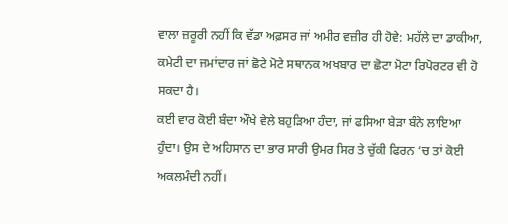ਵਾਲਾ ਜ਼ਰੂਰੀ ਨਹੀਂ ਕਿ ਵੱਡਾ ਅਫ਼ਸਰ ਜਾਂ ਅਮੀਰ ਵਜ਼ੀਰ ਹੀ ਹੋਵੇ: ਮਹੱਲੇ ਦਾ ਡਾਕੀਆ, ਕਮੇਟੀ ਦਾ ਜਮਾਂਦਾਰ ਜਾਂ ਛੋਟੇ ਮੋਟੇ ਸਥਾਨਕ ਅਖਬਾਰ ਦਾ ਛੋਟਾ ਮੋਟਾ ਰਿਪੋਰਟਰ ਵੀ ਹੋ ਸਕਦਾ ਹੈ।
ਕਈ ਵਾਰ ਕੋਈ ਬੰਦਾ ਔਖੇ ਵੇਲੇ ਬਹੁੜਿਆ ਹੰਦਾ, ਜਾਂ ਫਸਿਆ ਬੇੜਾ ਬੰਨੇ ਲਾਇਆ ਹੁੰਦਾ। ਉਸ ਦੇ ਅਹਿਸਾਨ ਦਾ ਭਾਰ ਸਾਰੀ ਉਮਰ ਸਿਰ ਤੇ ਚੁੱਕੀ ਫਿਰਨ ‘ਚ ਤਾਂ ਕੋਈ ਅਕਲਮੰਦੀ ਨਹੀਂ।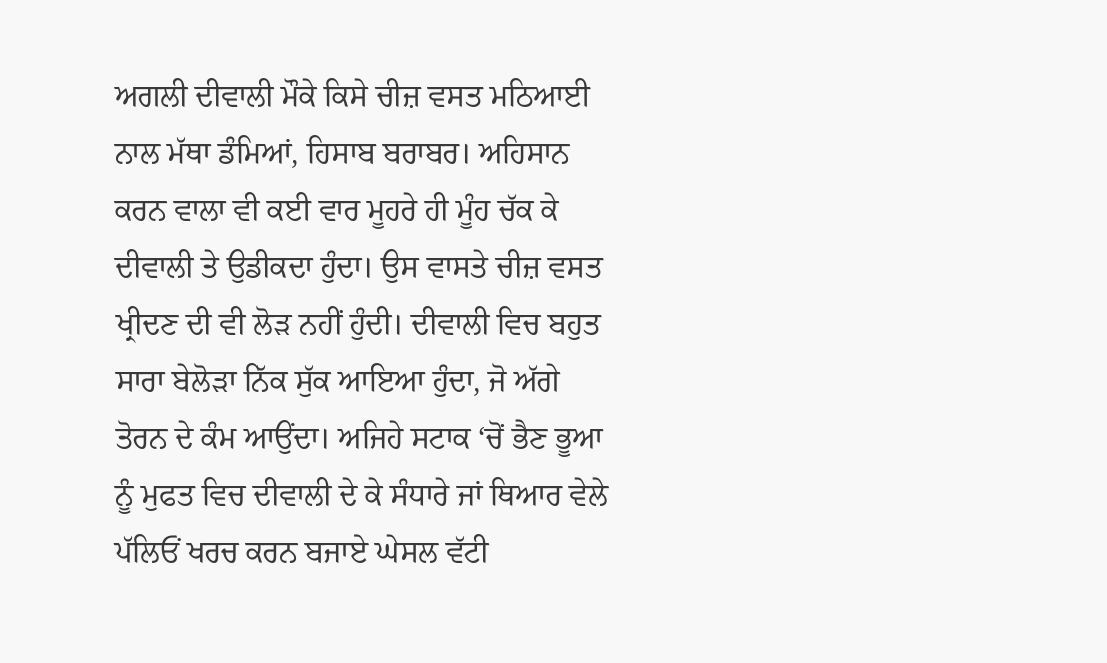ਅਗਲੀ ਦੀਵਾਲੀ ਮੌਕੇ ਕਿਸੇ ਚੀਜ਼ ਵਸਤ ਮਠਿਆਈ ਨਾਲ ਮੱਥਾ ਡੰਮਿਆਂ, ਹਿਸਾਬ ਬਰਾਬਰ। ਅਹਿਸਾਨ ਕਰਨ ਵਾਲਾ ਵੀ ਕਈ ਵਾਰ ਮੂਹਰੇ ਹੀ ਮੂੰਹ ਚੱਕ ਕੇ ਦੀਵਾਲੀ ਤੇ ਉਡੀਕਦਾ ਹੁੰਦਾ। ਉਸ ਵਾਸਤੇ ਚੀਜ਼ ਵਸਤ ਖ੍ਰੀਦਣ ਦੀ ਵੀ ਲੋੜ ਨਹੀਂ ਹੁੰਦੀ। ਦੀਵਾਲੀ ਵਿਚ ਬਹੁਤ ਸਾਰਾ ਬੇਲੋੜਾ ਨਿੱਕ ਸੁੱਕ ਆਇਆ ਹੁੰਦਾ, ਜੋ ਅੱਗੇ ਤੋਰਨ ਦੇ ਕੰਮ ਆਉਂਦਾ। ਅਜਿਹੇ ਸਟਾਕ ‘ਚੋਂ ਭੈਣ ਭੂਆ ਨੂੰ ਮੁਫਤ ਵਿਚ ਦੀਵਾਲੀ ਦੇ ਕੇ ਸੰਧਾਰੇ ਜਾਂ ਥਿਆਰ ਵੇਲੇ ਪੱਲਿਓਂ ਖਰਚ ਕਰਨ ਬਜਾਏ ਘੇਸਲ ਵੱਟੀ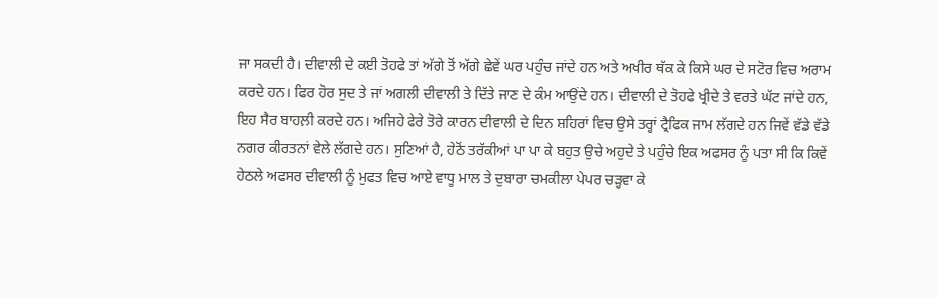ਜਾ ਸਕਦੀ ਹੈ। ਦੀਵਾਲੀ ਦੇ ਕਈ ਤੋਹਫੇ ਤਾਂ ਅੱਗੇ ਤੋਂ ਅੱਗੇ ਛੇਵੇਂ ਘਰ ਪਹੁੰਚ ਜਾਂਦੇ ਹਨ ਅਤੇ ਅਖੀਰ ਥੱਕ ਕੇ ਕਿਸੇ ਘਰ ਦੇ ਸਟੋਰ ਵਿਚ ਅਰਾਮ ਕਰਦੇ ਹਨ। ਫਿਰ ਹੋਰ ਸੁਦ ਤੇ ਜਾਂ ਅਗਲੀ ਦੀਵਾਲੀ ਤੇ ਦਿੱਤੇ ਜਾਣ ਦੇ ਕੰਮ ਆਉਂਦੇ ਹਨ। ਦੀਵਾਲੀ ਦੇ ਤੋਹਫੇ ਖ੍ਰੀਦੇ ਤੇ ਵਰਤੇ ਘੱਟ ਜਾਂਦੇ ਹਨ, ਇਹ ਸੈਰ ਬਾਹਲ਼ੀ ਕਰਦੇ ਹਨ। ਅਜਿਹੇ ਫੇਰੇ ਤੋਰੇ ਕਾਰਨ ਦੀਵਾਲੀ ਦੇ ਦਿਨ ਸ਼ਹਿਰਾਂ ਵਿਚ ਉਸੇ ਤਰ੍ਹਾਂ ਟ੍ਰੈਫਿਕ ਜਾਮ ਲੱਗਦੇ ਹਨ ਜਿਵੇਂ ਵੱਡੇ ਵੱਡੇ ਨਗਰ ਕੀਰਤਨਾਂ ਵੇਲੇ ਲੱਗਦੇ ਹਨ। ਸੁਣਿਆਂ ਹੈ, ਹੇਠੋਂ ਤਰੱਕੀਆਂ ਪਾ ਪਾ ਕੇ ਬਹੁਤ ਉਚੇ ਅਹੁਦੇ ਤੇ ਪਹੁੰਚੇ ਇਕ ਅਫਸਰ ਨੂੰ ਪਤਾ ਸੀ ਕਿ ਕਿਵੇਂ ਹੇਠਲੇ ਅਫਸਰ ਦੀਵਾਲੀ ਨੂੰ ਮੁਫਤ ਵਿਚ ਆਏ ਵਾਧੂ ਮਾਲ ਤੇ ਦੁਬਾਰਾ ਚਮਕੀਲਾ ਪੇਪਰ ਚੜ੍ਹਵਾ ਕੇ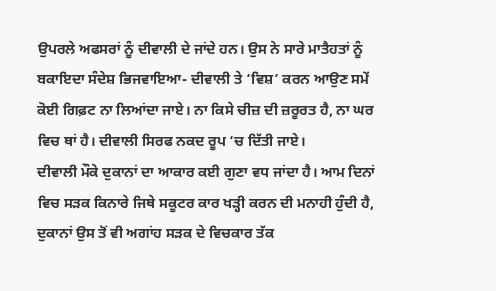ਉਪਰਲੇ ਅਫਸਰਾਂ ਨੂੰ ਦੀਵਾਲੀ ਦੇ ਜਾਂਦੇ ਹਨ। ਉਸ ਨੇ ਸਾਰੇ ਮਾਤੈਹਤਾਂ ਨੂੰ ਬਕਾਇਦਾ ਸੰਦੇਸ਼ ਭਿਜਵਾਇਆ- ਦੀਵਾਲੀ ਤੇ ‘ਵਿਸ਼’ ਕਰਨ ਆਉਣ ਸਮੇਂ ਕੋਈ ਗਿਫ਼ਟ ਨਾ ਲਿਆਂਦਾ ਜਾਏ। ਨਾ ਕਿਸੇ ਚੀਜ਼ ਦੀ ਜ਼ਰੂਰਤ ਹੈ, ਨਾ ਘਰ ਵਿਚ ਥਾਂ ਹੈ। ਦੀਵਾਲੀ ਸਿਰਫ ਨਕਦ ਰੂਪ ‘ਚ ਦਿੱਤੀ ਜਾਏ।
ਦੀਵਾਲੀ ਮੌਕੇ ਦੁਕਾਨਾਂ ਦਾ ਆਕਾਰ ਕਈ ਗੁਣਾ ਵਧ ਜਾਂਦਾ ਹੈ। ਆਮ ਦਿਨਾਂ ਵਿਚ ਸੜਕ ਕਿਨਾਰੇ ਜਿਥੇ ਸਕੂਟਰ ਕਾਰ ਖੜ੍ਹੀ ਕਰਨ ਦੀ ਮਨਾਹੀ ਹੁੰਦੀ ਹੈ, ਦੁਕਾਨਾਂ ਉਸ ਤੋਂ ਵੀ ਅਗਾਂਹ ਸੜਕ ਦੇ ਵਿਚਕਾਰ ਤੱਕ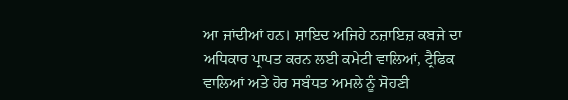ਆ ਜਾਂਦੀਆਂ ਹਨ। ਸ਼ਾਇਦ ਅਜਿਹੇ ਨਜ਼ਾਇਜ਼ ਕਬਜੇ ਦਾ ਅਧਿਕਾਰ ਪ੍ਰਾਪਤ ਕਰਨ ਲਈ ਕਮੇਟੀ ਵਾਲਿਆਂ, ਟ੍ਰੈਫਿਕ ਵਾਲਿਆਂ ਅਤੇ ਹੋਰ ਸਬੰਧਤ ਅਮਲੇ ਨੂੰ ਸੋਹਣੀ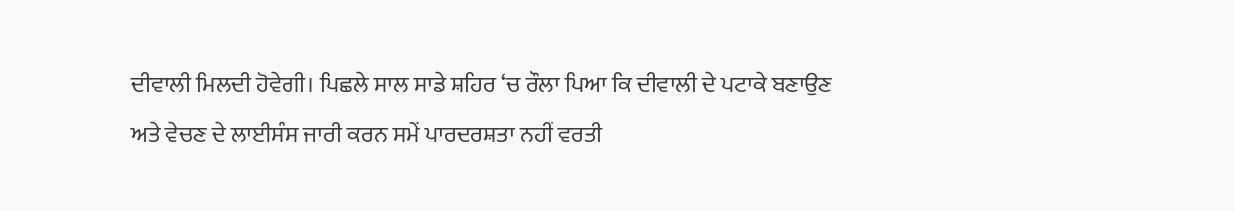ਦੀਵਾਲੀ ਮਿਲਦੀ ਹੋਵੇਗੀ। ਪਿਛਲੇ ਸਾਲ ਸਾਡੇ ਸ਼ਹਿਰ ‘ਚ ਰੌਲਾ ਪਿਆ ਕਿ ਦੀਵਾਲੀ ਦੇ ਪਟਾਕੇ ਬਣਾਉਣ ਅਤੇ ਵੇਚਣ ਦੇ ਲਾਈਸੰਸ ਜਾਰੀ ਕਰਨ ਸਮੇਂ ਪਾਰਦਰਸ਼ਤਾ ਨਹੀਂ ਵਰਤੀ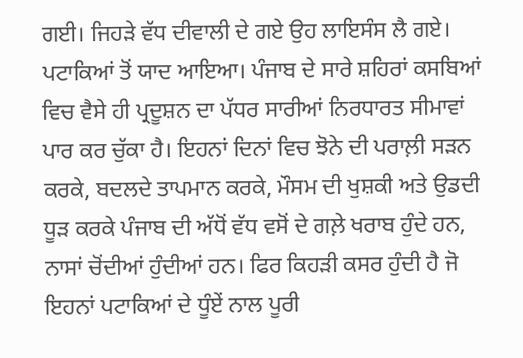ਗਈ। ਜਿਹੜੇ ਵੱਧ ਦੀਵਾਲੀ ਦੇ ਗਏ ਉਹ ਲਾਇਸੰਸ ਲੈ ਗਏ।
ਪਟਾਕਿਆਂ ਤੋਂ ਯਾਦ ਆਇਆ। ਪੰਜਾਬ ਦੇ ਸਾਰੇ ਸ਼ਹਿਰਾਂ ਕਸਬਿਆਂ ਵਿਚ ਵੈਸੇ ਹੀ ਪ੍ਰਦੂਸ਼ਨ ਦਾ ਪੱਧਰ ਸਾਰੀਆਂ ਨਿਰਧਾਰਤ ਸੀਮਾਵਾਂ ਪਾਰ ਕਰ ਚੁੱਕਾ ਹੈ। ਇਹਨਾਂ ਦਿਨਾਂ ਵਿਚ ਝੋਨੇ ਦੀ ਪਰਾਲ਼ੀ ਸੜਨ ਕਰਕੇ, ਬਦਲਦੇ ਤਾਪਮਾਨ ਕਰਕੇ, ਮੌਸਮ ਦੀ ਖੁਸ਼ਕੀ ਅਤੇ ਉਡਦੀ ਧੂੜ ਕਰਕੇ ਪੰਜਾਬ ਦੀ ਅੱਧੋਂ ਵੱਧ ਵਸੋਂ ਦੇ ਗਲ਼ੇ ਖਰਾਬ ਹੁੰਦੇ ਹਨ, ਨਾਸਾਂ ਚੋਂਦੀਆਂ ਹੁੰਦੀਆਂ ਹਨ। ਫਿਰ ਕਿਹੜੀ ਕਸਰ ਹੁੰਦੀ ਹੈ ਜੋ ਇਹਨਾਂ ਪਟਾਕਿਆਂ ਦੇ ਧੂੰਏਂ ਨਾਲ ਪੂਰੀ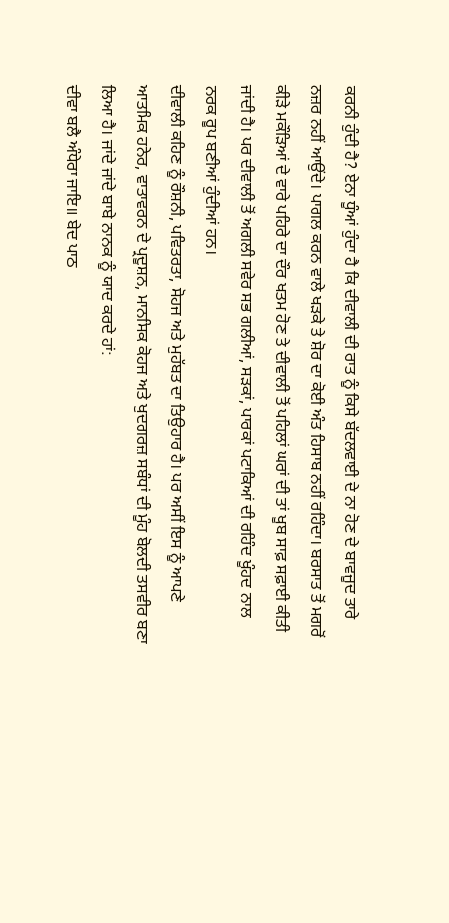ਕਰਨੀ ਹੁੰਦੀ ਹੈ? ਏਨਾ ਧੂੰਆਂ ਹੁੰਦਾ ਹੈ ਕਿ ਦੀਵਾਲੀ ਦੀ ਰਾਤ ਨੂੰ ਕਿਸੇ ਬੱਦਲਵਾਈ ਦੇ ਨਾ ਹੋਣ ਦੇ ਬਾਵਜੂਦ ਤਾਰੇ ਨਜ਼ਰ ਨਹੀਂ ਆਉਂਦੇ। ਪਾਗਲ ਕਰਨ ਵਾਲੇ ਖੜਕੇ ਤੇ ਸ਼ੋਰ ਦਾ ਕੋਈ ਅੰਤ ਹਿਸਾਬ ਨਹੀਂ ਰਹਿੰਦਾ। ਬਰਸਾਤ ਤੋਂ ਮਗਰੋਂ ਕੀੜੇ ਮਕੌੜਿਆਂ ਦੇ ਵਾਰੇ ਪਹਿਰੇ ਦਾ ਦੌਰ ਖਤਮ ਹੋਣ ਤੇ ਦੀਵਾਲੀ ਤੋਂ ਪਹਿਲਾਂ ਘਰਾਂ ਦੀ ਤਾਂ ਖੂਬ ਸਾਫ਼ ਸਫ਼ਾਈ ਕੀਤੀ ਜਾਂਦੀ ਹੈ। ਪਰ ਦੀਵਾਲੀ ਤੋਂ ਅਗਲੀ ਸਵੇਰ ਸਭ ਗਲੀਆਂ, ਸੜਕਾਂ, ਪਾਰਕਾਂ ਪਟਾਕਿਆਂ ਦੀ ਰਹਿੰਦ ਖੂੰਹਦ ਨਾਲ ਨਰਕ ਰੂਪ ਬਣੀਆਂ ਹੁੰਦੀਆਂ ਹਨ।
ਦੀਵਾਲੀ ਕਹਿਣ ਨੂੰ ਰੌਸ਼ਨੀ, ਪਵਿਤਰਤਾ, ਸੋਹਜ ਅਤੇ ਮੁਹੱਬਤ ਦਾ ਤਿਉਹਾਰ ਹੈ। ਪਰ ਅਸੀਂ ਇਸ ਨੂੰ ਆਪਣੇ ਆਤਮਿਕ ਹਨੇਰ, ਵਾਤਾਵਰਨ ਦੇ ਪ੍ਰਦੂਸ਼ਨ, ਮਾਨਸਿਕ ਕੋਹਜ ਅਤੇ ਖੁਦਗਰਜ਼ ਸਬੰਧਾਂ ਦੀ ਮੂੰਹ ਬੋਲਦੀ ਤਸਵੀਰ ਬਣਾ ਲਿਆ ਹੈ। ਜਾਂਦੇ ਜਾਂਦੇ ਬਾਬੇ ਨਾਨਕ ਨੂੰ ਯਾਦ ਕਰਦੇ ਹਾਂ:
ਦੀਵਾ ਬਲੈ ਅੰਧੇਰਾ ਜਾਇ॥ ਬੇਦ ਪਾਠ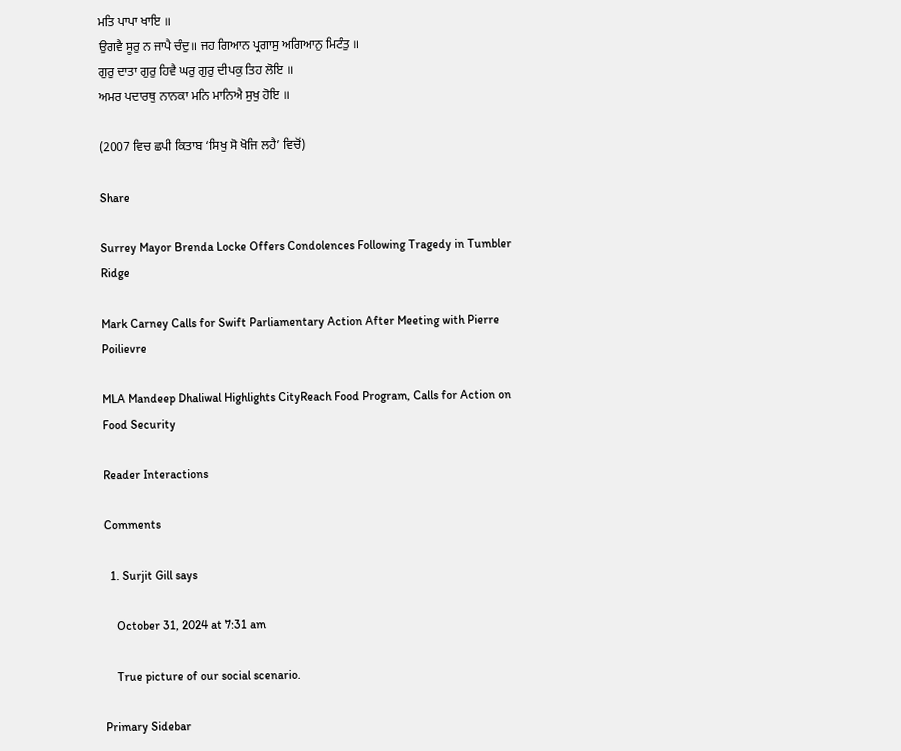ਮਤਿ ਪਾਪਾ ਖਾਇ ॥
ਉਗਵੈ ਸੂਰੁ ਨ ਜਾਪੈ ਚੰਦੁ॥ ਜਹ ਗਿਆਨ ਪ੍ਰਗਾਸੁ ਅਗਿਆਨੁ ਮਿਟੰਤੁ ॥
ਗੁਰੁ ਦਾਤਾ ਗੁਰੁ ਹਿਵੈ ਘਰੁ ਗੁਰੁ ਦੀਪਕੁ ਤਿਹ ਲੋਇ ॥
ਅਮਰ ਪਦਾਰਥੁ ਨਾਨਕਾ ਮਨਿ ਮਾਨਿਐ ਸੁਖੁ ਹੋਇ ॥

(2007 ਵਿਚ ਛਪੀ ਕਿਤਾਬ ‘ਸਿਖੁ ਸੋ ਖੋਜਿ ਲਹੈ’ ਵਿਚੋਂ)

Share

Surrey Mayor Brenda Locke Offers Condolences Following Tragedy in Tumbler Ridge

Mark Carney Calls for Swift Parliamentary Action After Meeting with Pierre Poilievre

MLA Mandeep Dhaliwal Highlights CityReach Food Program, Calls for Action on Food Security

Reader Interactions

Comments

  1. Surjit Gill says

    October 31, 2024 at 7:31 am

    True picture of our social scenario.

Primary Sidebar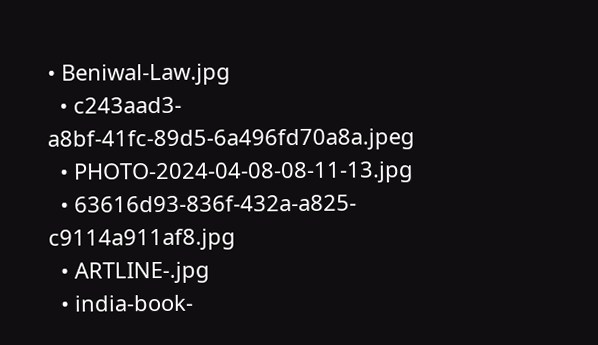• Beniwal-Law.jpg
  • c243aad3-a8bf-41fc-89d5-6a496fd70a8a.jpeg
  • PHOTO-2024-04-08-08-11-13.jpg
  • 63616d93-836f-432a-a825-c9114a911af8.jpg
  • ARTLINE-.jpg
  • india-book-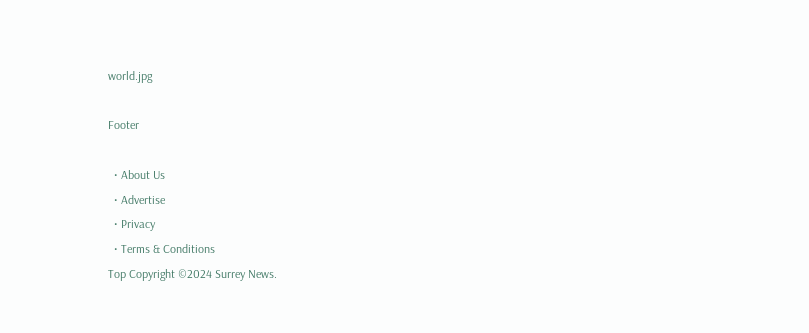world.jpg

Footer

  • About Us
  • Advertise
  • Privacy
  • Terms & Conditions
Top Copyright ©2024 Surrey News.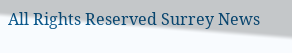All Rights Reserved Surrey News